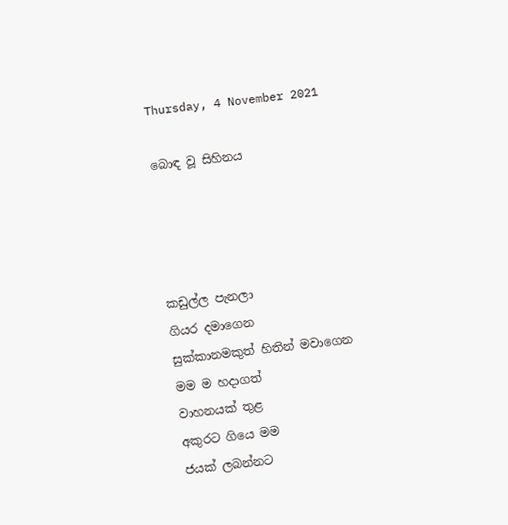Thursday, 4 November 2021

බොඳ වූ සිහිනය




කඩුල්ල පැනලා
ගියර දමාගෙන
සුක්කානමකුත් හිතින් මවාගෙන
මම ම හදාගත්
වාහනයක් තුළ
අකුරට ගියෙ මම
ජයක් ලබන්නට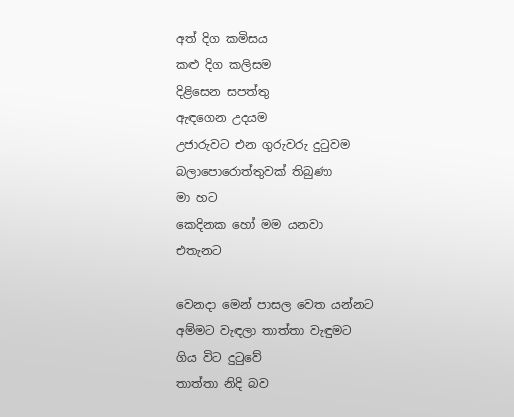අත් දිග කමිසය
කළු දිග කලිසම
දිළිසෙන සපත්තු
ඇඳගෙන උදයම
උජාරුවට එන ගුරුවරු දුටුවම
බලාපොරොත්තුවක් තිබුණා
මා හට
කෙදිනක හෝ මම යනවා
එතැනට

වෙනදා මෙන් පාසල වෙත යන්නට
අම්මට වැඳලා තාත්තා වැඳුමට
ගිය විට දුටුවේ
තාත්තා නිදි බව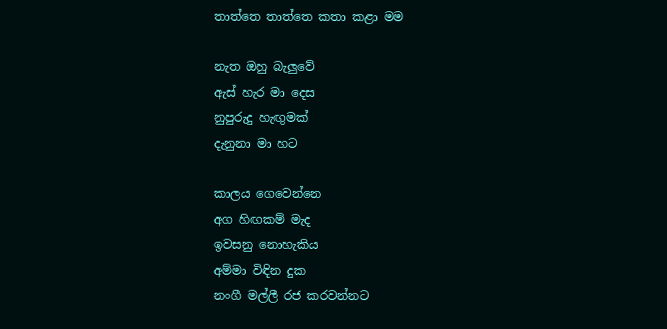තාත්තෙ තාත්තෙ කතා කළා මම

නැත ඔහු බැලුවේ
ඇස් හැර මා දෙස
නුපුරුදු හැඟුමක්
දැනුනා මා හට

කාලය ගෙවෙන්නෙ
අග හිඟකම් මැද
ඉවසනු නොහැකිය
අම්මා විඳින දුක
නංගී මල්ලී රජ කරවන්නට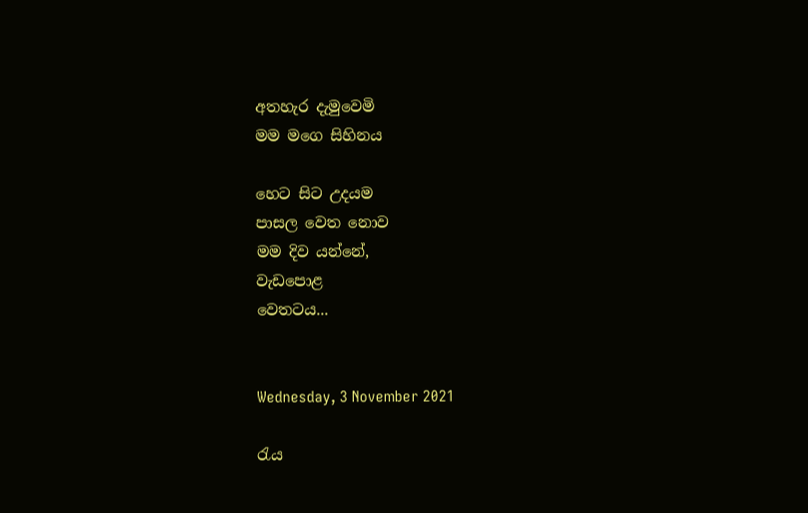අතහැර දැමුවෙමි
මම මගෙ සිහිනය

හෙට සිට උදයම
පාසල වෙත නොව
මම දිව යන්නේ,
වැඩපොළ
වෙතටය...


Wednesday, 3 November 2021

රැය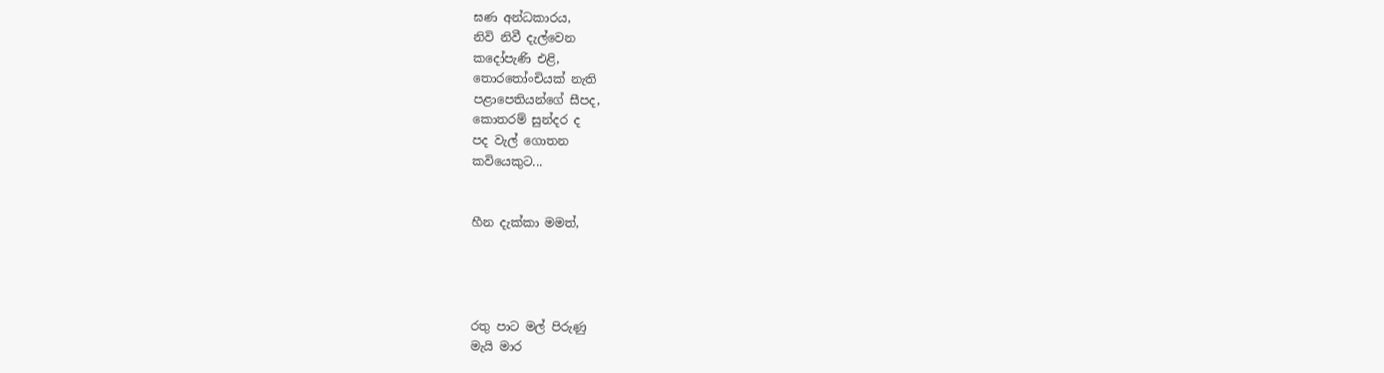ඝණ අන්ධකාරය,
නිවි නිවී දැල්වෙන
කදෝපැණි එළි,
තොරතෝංචියක් නැති
පළාපෙතියන්ගේ සීපද,
කොතරම් සුන්දර ද
පද වැල් ගොතන
කවියෙකුට...


හීන දැක්කා මමත්,




රතු පාට මල් පිරුණු
මැයි මාර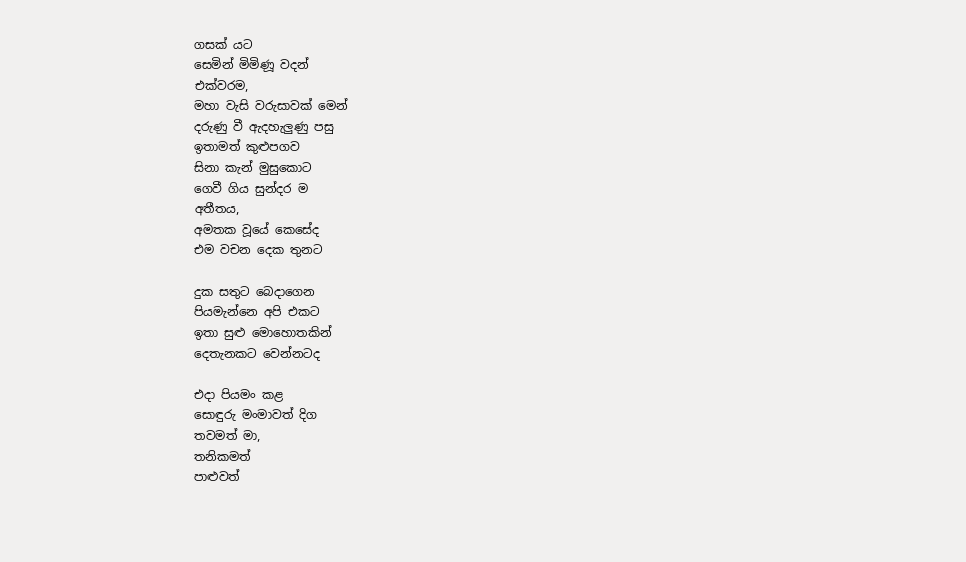ගසක් යට
සෙමින් මිමිණූ වදන්
එක්වරම,
මහා වැසි වරුසාවක් මෙන්
දරුණු වී ඇදහැලුණු පසු
ඉතාමත් කුළුපගව
සිනා කැන් මුසුකොට
ගෙවී ගිය සුන්දර ම
අතීතය,
අමතක වූයේ කෙසේද
එම වචන දෙක තුනට

දුක සතුට බෙදාගෙන
පියමැන්නෙ අපි එකට
ඉතා සුළු මොහොතකින්
දෙතැනකට වෙන්නටද

එදා පියමං කළ
සොඳුරු මංමාවත් දිග
තවමත් මා,
තනිකමත්
පාළුවත්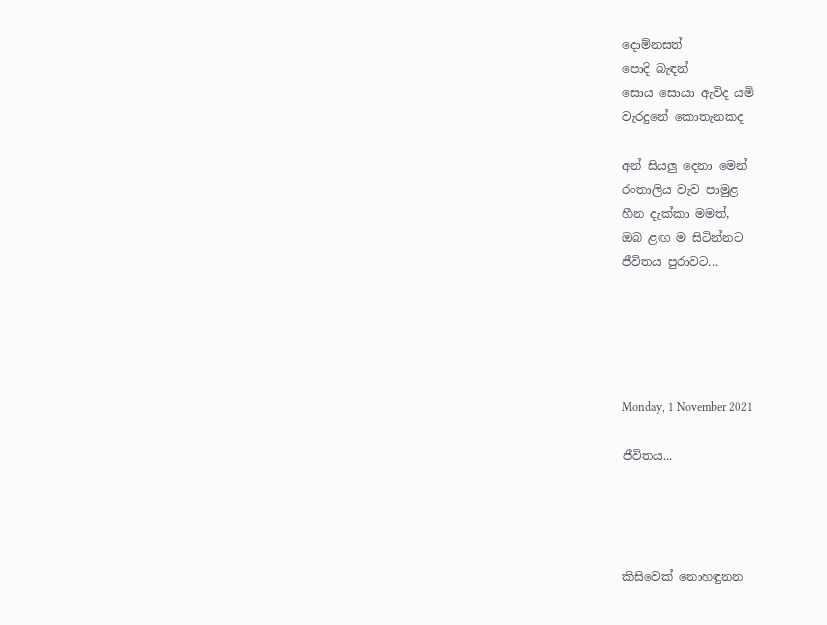දොම්නසත්
පොදි බැඳන්
සොය සොයා ඇවිද යමි
වැරදුනේ කොතැනකද

අන් සියලු දෙනා මෙන්
රංතාලිය වැව පාමුළ
හීන දැක්කා මමත්,
ඔබ ළඟ ම සිටින්නට
ජීවිතය පුරාවට...





Monday, 1 November 2021

ජීවිතය...




කිසිවෙක් නොහඳුනන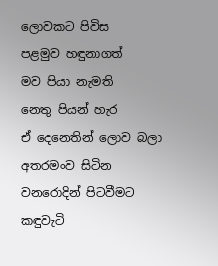ලොවකට පිවිස
පළමුව හඳුනාගත්
මව පියා නැමති
නෙතු පියන් හැර
ඒ දෙනෙතින් ලොව බලා
අතරමංව සිටින
වනරොදින් පිටවීමට
කඳුවැටි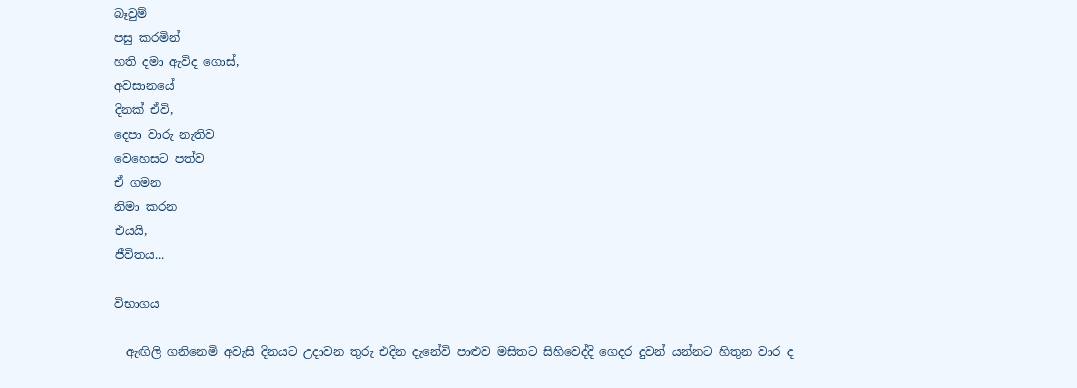බෑවුම්
පසු කරමින්
හති දමා ඇවිද ගොස්,
අවසානයේ
දිනක් ඒවි,
දෙපා වාරු නැතිව
වෙහෙසට පත්ව
ඒ ගමන
නිමා කරන
එයයි,
ජීවිතය...

විභාගය

  ඇඟිලි ගනිනෙමි අවැසි දිනයට උදාවන තුරු එදින දැනේවි පාළුව මසිතට සිහිවෙද්දි ගෙදර දුවන් යන්නට හිතුන වාර ද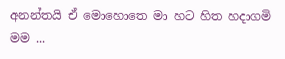අනන්තයි ඒ මොහොතෙ මා හට හිත හදාගමි මම ...